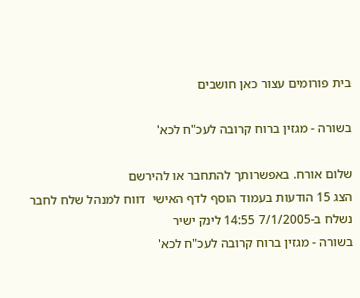בית פורומים עצור כאן חושבים

בשורה - מגזין ברוח קרובה לעכ"ח לכא'

שלום אורח. באפשרותך להתחבר או להירשם
הצג 15 הודעות בעמוד הוסף לדף האישי  דווח למנהל שלח לחבר
נשלח ב-7/1/2005 14:55 לינק ישיר
בשורה - מגזין ברוח קרובה לעכ"ח לכא'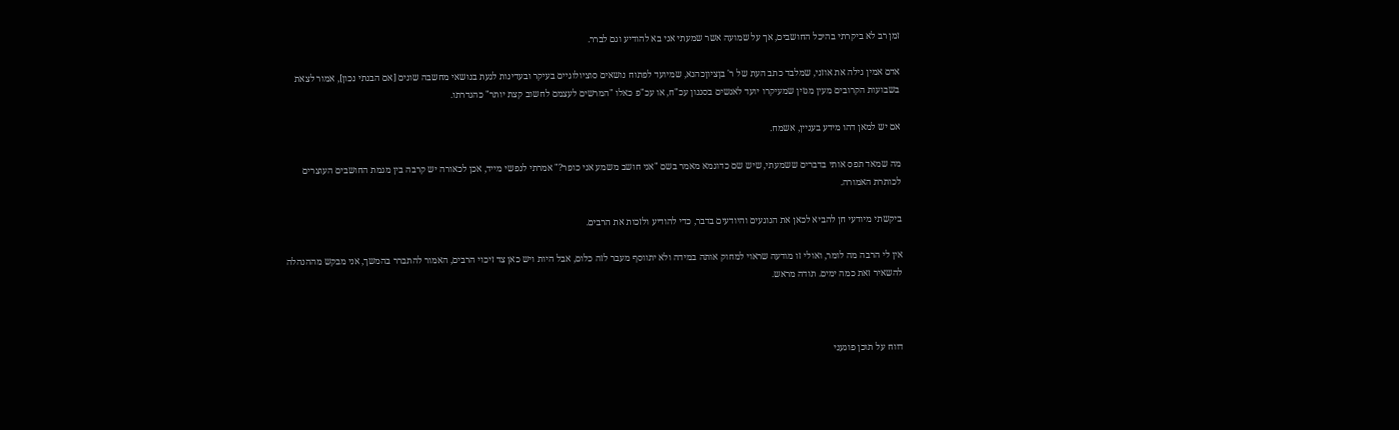זמן רב לא ביקרתי בהיכל החושבים, אך על שמועה אשר שמעתי אני בא להודיע וגם לברר.

אדם אמין גילה את אוזני, שמלבד כתב העת של ר' בןציוןכהנא, שמיועד לפתוח נושאים סוציולוגיים בעיקר ובעדינות לגעת בנושאי מחשבה שונים [אם הבנתי נכון], אמור לצאת בשבועות הקרובים מעין מגזין שמעיקרו יועד לאנשים בסגנון עכ"ח, או עכ"פ כאלו "המרשים לעצמם לחשוב קצת יותר" כהגדרתו.

אם יש למאן דהו מידע בעניין, אשמח.

מה שמאד תפס אותי בדברים ששמעתי, שיש שם כדוגמא מאמר בשם "אני חושב משמע אני כופר?" אמרתי לנפשי מייד, אכן לכאורה יש קרבה בין מגמת החושבים העוצרים לכותרת האמורה.

ביקשתי מיודעי חן להביא לכאן את הנוגעים והיודעים בדבר, כדי להודיע ולזכות את הרבים.

אין לי הרבה מה לומר, ואולי זו מודעה שראוי למחוק אותה במידה ולא יתווסף מעבר לזה כלום, אבל היות ויש כאן צד זיכוי הרבים, האמור להתברר בהמשך, אני מבקש מההנהלה להשאיר זאת כמה ימים. תודה מראש.



דווח על תוכן פוגעני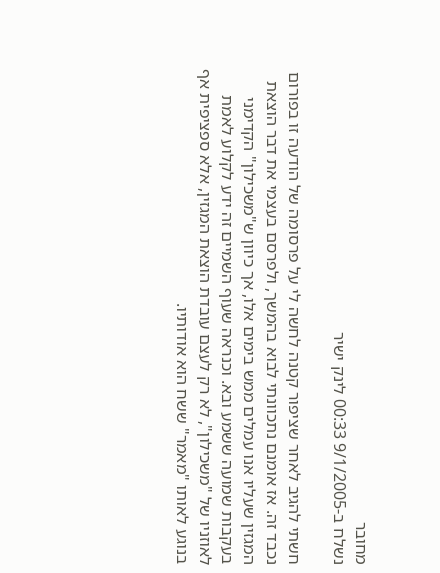מחובר
נשלח ב-9/1/2005 00:33 לינק ישיר

חשתי להגיב לאחר שציפור קטנה לחשה לי על פרסומה של הודעה זו בפורום נכבד זה. אז אומנם נתכוונתי לבוא בהמשך, ולפרסם בעצמי את דבר הוצאת המגזין שעליו אנו עמלים ממש בימים אלו, אך כיוון ש"משכילון" הקדימני בעקבות שמועה ששמע ובא. וכנראה שעוף השמיים זה ידע לקלוע לאמת לאוזניו של "משכילון", לא רק לעצם עובדת הוצאת המגזין, אלא ספציפית אף בנוגע לאותו "מאמר" ששח הוא אודותיו.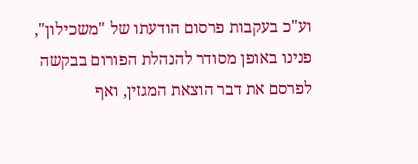וע"כ בעקבות פרסום הודעתו של "משכילון", פנינו באופן מסודר להנהלת הפורום בבקשה לפרסם את דבר הוצאת המגזין, ואף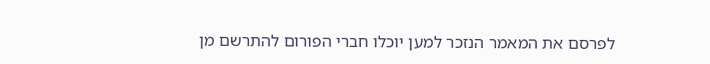לפרסם את המאמר הנזכר למען יוכלו חברי הפורום להתרשם מן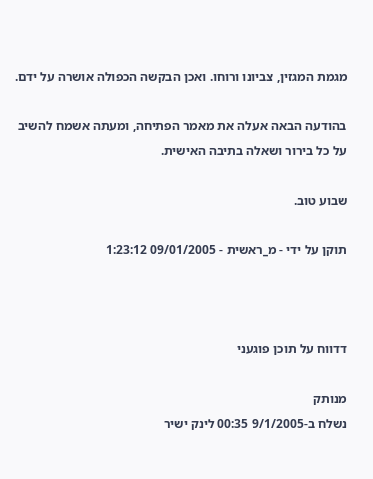מגמת המגזין, צביונו ורוחו. ואכן הבקשה הכפולה אושרה על ידם.

בהודעה הבאה אעלה את מאמר הפתיחה, ומעתה אשמח להשיב על כל בירור ושאלה בתיבה האישית.

שבוע טוב.

תוקן על ידי - מ_ראשית - 09/01/2005 1:23:12



דדווח על תוכן פוגעני

מנותק
נשלח ב-9/1/2005 00:35 לינק ישיר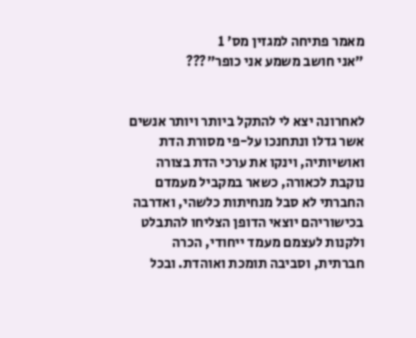מאמר פתיחה למגזין מס' 1
"אני חושב משמע אני כופר"???


לאחרונה יצא לי להתקל ביותר ויותר אנשים אשר גדלו ונתחנכו על-פי מסורת הדת ואושיותיה, וינקו את ערכי הדת בצורה נוקבת לכאורה, כשאר במקביל מעמדם החברתי לא סבל מנחיתות כלשהי, ואדרבה בכישוריהם יוצאי הדופן הצליחו להתבלט ולקנות לעצמם מעמד ייחודי, הכרה חברתית, וסביבה תומכת ואוהדת. ובכל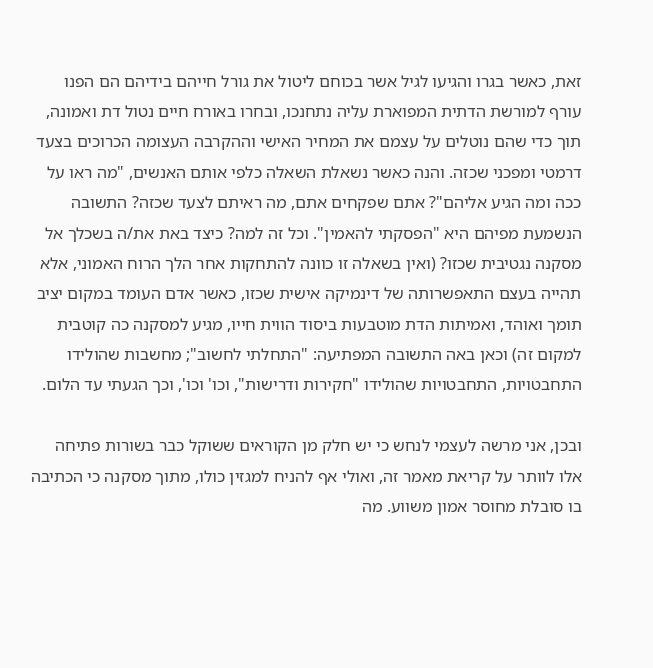זאת, כאשר בגרו והגיעו לגיל אשר בכוחם ליטול את גורל חייהם בידיהם הם הפנו עורף למורשת הדתית המפוארת עליה נתחנכו, ובחרו באורח חיים נטול דת ואמונה, תוך כדי שהם נוטלים על עצמם את המחיר האישי וההקרבה העצומה הכרוכים בצעד דרמטי ומפכני שכזה. והנה כאשר נשאלת השאלה כלפי אותם האנשים, "מה ראו על ככה ומה הגיע אליהם"? אתם שפקחים אתם, מה ראיתם לצעד שכזה? התשובה הנשמעת מפיהם היא "הפסקתי להאמין". וכל זה למה? כיצד באת את/ה בשכלך אל מסקנה נגטיבית שכזו? (ואין בשאלה זו כוונה להתחקות אחר הלך הרוח האמוני, אלא תהייה בעצם התאפשרותה של דינמיקה אישית שכזו, כאשר אדם העומד במקום יציב תומך ואוהד, ואמיתות הדת מוטבעות ביסוד הווית חייו, מגיע למסקנה כה קוטבית למקום זה) וכאן באה התשובה המפתיעה: "התחלתי לחשוב"; מחשבות שהולידו התחבטויות, התחבטויות שהולידו "חקירות ודרישות", וכו' וכו', וכך הגעתי עד הלום.

ובכן, אני מרשה לעצמי לנחש כי יש חלק מן הקוראים ששוקל כבר בשורות פתיחה אלו לוותר על קריאת מאמר זה, ואולי אף להניח למגזין כולו, מתוך מסקנה כי הכתיבה בו סובלת מחוסר אמון משווע. מה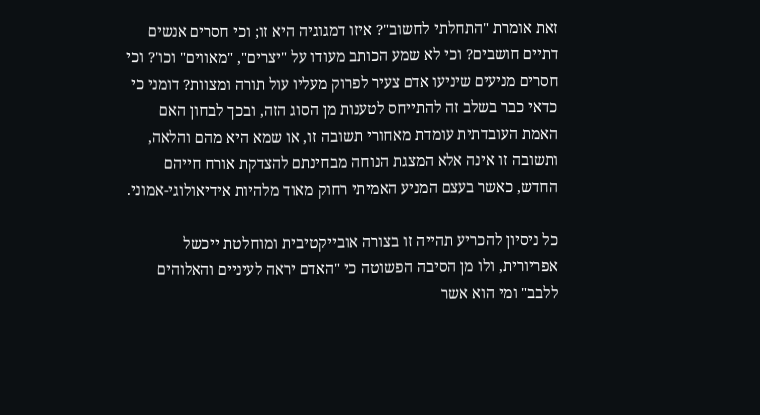זאת אומרת "התחלתי לחשוב"? איזו דמגוגיה היא זו; וכי חסרים אנשים דתיים חושבים? וכי לא שמע הכותב מעודו על "יצרים", "מאווים" וכו'? וכי חסרים מניעים שיניעו אדם צעיר לפרוק מעליו עול תורה ומצוות? דומני כי כדאי כבר בשלב זה להתייחס לטענות מן הסוג הזה, ובכך לבחון האם האמת העובדתית עומדת מאחורי תשובה זו, או שמא היא מהם והלאה, ותשובה זו אינה אלא המצגת הנוחה מבחינתם להצדקת אורח חייהם החדש, כאשר בעצם המניע האמיתי רחוק מאוד מלהיות אידיאולוגי-אמוני.

כל ניסיון להכריע תהייה זו בצורה אובייקטיבית ומוחלטת ייכשל אפריורית, ולו מן הסיבה הפשוטה כי "האדם יראה לעיניים והאלוהים ללבב" ומי הוא אשר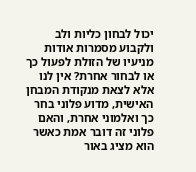יכול לבחון כליות ולב ולקבוע מסמרות אודות מניעיו של הזולת לפעול כך או לבחור אחרת? אין לנו אלא לצאת מנקודת המבחן האישית, מדוע פלוני בחר כך ואלמוני אחרת, והאם פלוני זה דובר אמת כאשר הוא מציג באור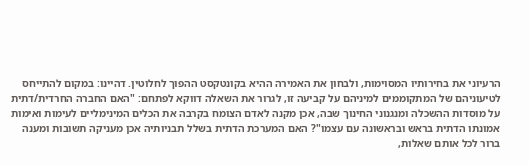הרעיוני את בחירותיו המסוימות, ולבחון את האמירה ההיא בקונטקסט ההפוך לחלוטין. דהיינו: במקום להתייחס לטיעוניהם של המתקוממים למיניהם על קביעה זו, לגרור את השאלה דווקא לפתחם: "האם החברה החרדית/דתית על מוסדות ההשכלה ומנגנוני החינוך שבה, אכן מקנה לאדם הצומח בקרבה את הכלים המינימליים לעימות ואימות אמונתו הדתית בראש ובראשונה עם עצמו"? האם המערכת הדתית בשלל תבניותיה אכן מעניקה תשובות ומענה ברור לכל אותם שאלות,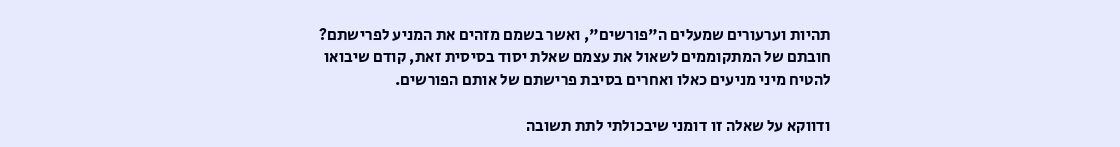תהיות וערעורים שמעלים ה"פורשים", ואשר בשמם מזהים את המניע לפרישתם? חובתם של המתקוממים לשאול את עצמם שאלת יסוד בסיסית זאת, קודם שיבואו להטיח מיני מניעים כאלו ואחרים בסיבת פרישתם של אותם הפורשים.

ודווקא על שאלה זו דומני שיבכולתי לתת תשובה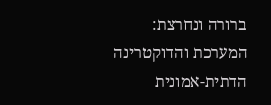ברורה ונחרצת: המערכת והדוקטרינה הדתית-אמונית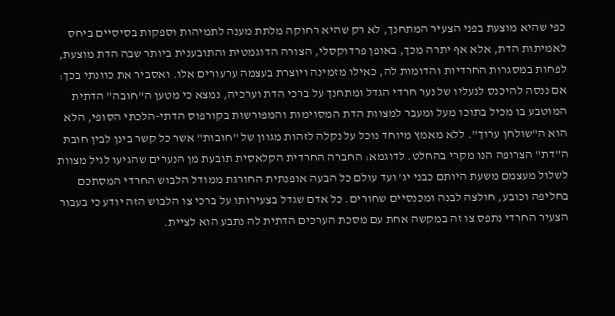כפי שהיא מוצעת בפני הצעיר המתחנך, לא רק שהיא רחוקה מלתת מענה לתמיהות וספקות בסיסיים ביחס לאמיתות הדת, אלא אף יתרה מכך, באופן פרדוקסלי, הצורה הדוגמטית והתובענית ביותר שבה הדת מוצעת, לפחות במסגרות החרדיות והדומות לה, כאילו מזמינה ויוצרת בעצמה ערעורים אלו. ואסביר את כוונתי בכך: אם ננסה להיכנס לנעליו של נער חרדי הגדל ומתחנך על ברכי הדת וערכיה, נמצא כי מטען ה"חובה" הדתית המוטבע בו מכיל בתוכו מעל ומעבר למצוות הדת המסוימות והמפורשות בקורפוס הדתי-הלכתי הסופי, הלא הוא ה"שולחן ערוך". ללא מאמץ מיוחד נוכל על נקלה לזהות מגוון של "חובות" אשר כל קשר בינן לבין חובת ה"דת" הצרופה הנו מקרי בהחלט. לדוגמא: החברה החרדית הקלאסית תובעת מן הנערים שהגיעו לגיל מצוות לשלול מעצמם משעת היותם כבני יג' ועד עולם כל הבעה אופנתית החורגת ממודל הלבוש החרדי המסתכם בחליפה וכובע, חולצה לבנה ומכנסיים שחורים. כל אדם שגדל בצעירותו על ברכי צו הלבוש הזה יודע כי בעבור הצעיר החרדי נתפס צו זה במקשה אחת עם מסכת הערכים הדתית לה נתבע הוא לציית.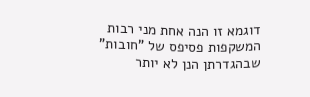דוגמא זו הנה אחת מני רבות המשקפות פסיפס של "חובות" שבהגדרתן הנן לא יותר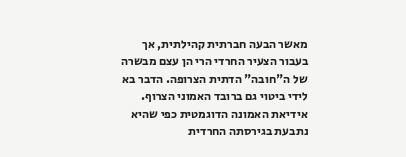מאשר הבעה חברתית קהילתית, אך בעבור הצעיר החרדי הרי הן עצם מבשרה של ה"חובה" הדתית הצרופה. הדבר בא לידי ביטוי גם ברובד האמוני הצרוף. אידיאת האמונה הדוגמטית כפי שהיא נתבעת בגירסתה החרדית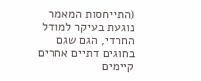(התייחסות המאמר נוגעת בעיקר למודל החרדי, הגם שגם בחוגים דתיים אחרים קיימים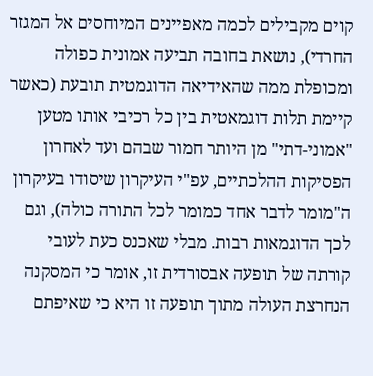קוים מקבילים לכמה מאפיינים המיוחסים אל המגזר החרדי), נושאת בחובה תביעה אמונית כפולה ומכופלת ממה שהאידיאה הדוגמטית תובעת (כאשר קיימת תלות דוגמאטית בין כל רכיבי אותו מטען "אמוני-דתי" מן היותר חמור שבהם ועד לאחרון הפסיקות ההלכתיים, עפ"י העיקרון שיסודו בעיקרון ה"מומר לדבר אחד כמומר לכל התורה כולה), וגם לכך הדוגמאות רבות. מבלי שאכנס כעת לעובי קורתה של תופעה אבסורדית זו, אומר כי המסקנה הנחרצת העולה מתוך תופעה זו היא כי שאיפתם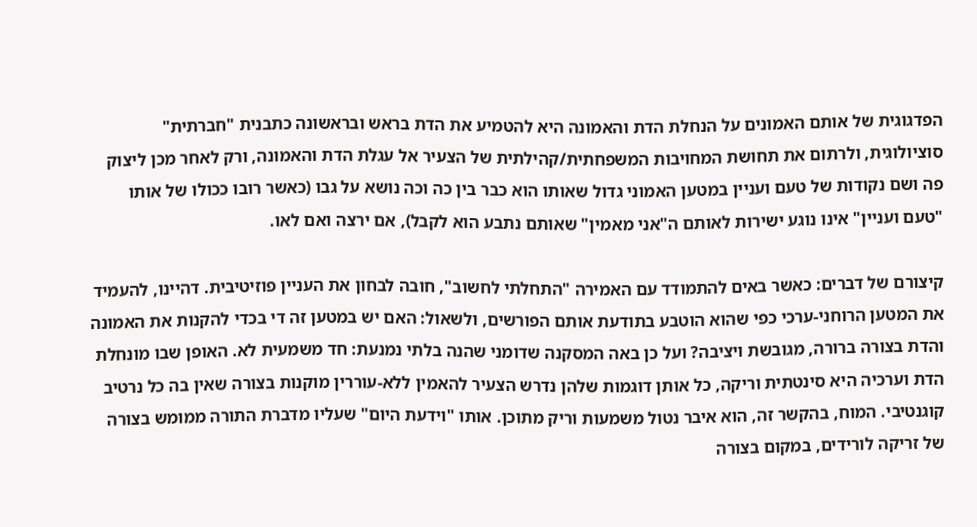הפדגוגית של אותם האמונים על הנחלת הדת והאמונה היא להטמיע את הדת בראש ובראשונה כתבנית "חברתית" סוציולוגית, ולרתום את תחושת המחויבות המשפחתית/קהילתית של הצעיר אל עגלת הדת והאמונה, ורק לאחר מכן ליצוק פה ושם נקודות של טעם ועניין במטען האמוני גדול שאותו הוא כבר בין כה וכה נושא על גבו (כאשר רובו ככולו של אותו "טעם ועניין" אינו נוגע ישירות לאותם ה"אני מאמין" שאותם נתבע הוא לקבל), אם ירצה ואם לאו.

קיצורם של דברים: כאשר באים להתמודד עם האמירה "התחלתי לחשוב", חובה לבחון את העניין פוזיטיבית. דהיינו, להעמיד את המטען הרוחני-ערכי כפי שהוא הוטבע בתודעת אותם הפורשים, ולשאול: האם יש במטען זה די בכדי להקנות את האמונה והדת בצורה ברורה, מגובשת ויציבה? ועל כן באה המסקנה שדומני שהנה בלתי נמנעת: חד משמעית לא. האופן שבו מונחלת הדת וערכיה היא סינטתית וריקה, כל אותן דוגמות שלהן נדרש הצעיר להאמין ללא-עוררין מוקנות בצורה שאין בה כל נרטיב קוגנטיבי. המוח, בהקשר זה, הוא איבר נטול משמעות וריק מתוכן. אותו "וידעת היום" שעליו מדברת התורה ממומש בצורה של זריקה לורידים, במקום בצורה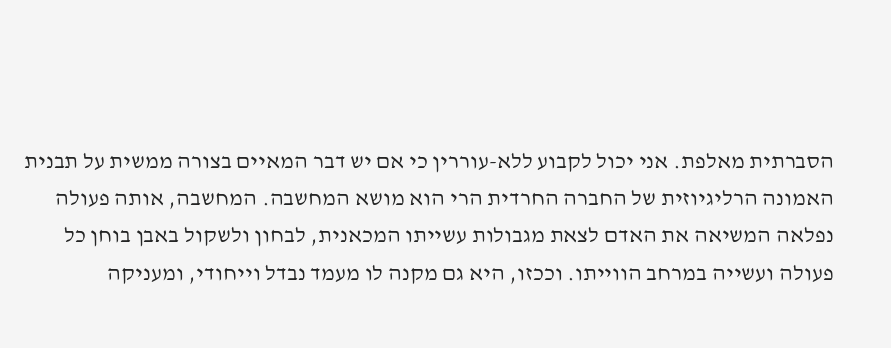הסברתית מאלפת. אני יכול לקבוע ללא-עוררין כי אם יש דבר המאיים בצורה ממשית על תבנית האמונה הרליגיוזית של החברה החרדית הרי הוא מושא המחשבה. המחשבה, אותה פעולה נפלאה המשיאה את האדם לצאת מגבולות עשייתו המכאנית, לבחון ולשקול באבן בוחן כל פעולה ועשייה במרחב הווייתו. וככזו, היא גם מקנה לו מעמד נבדל וייחודי, ומעניקה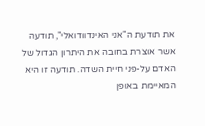את תודעת ה"אני האינדוודואלי", תודעה אשר אוצרת בחובה את היתרון הגדול של האדם על-פני חיית השדה. תודעה זו היא המאיימת באופן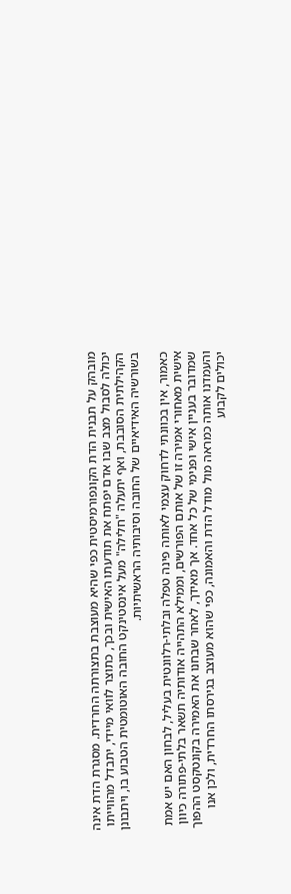מובהק על תבנית הדת הקונפורמיסטית כפי שהיא מעוצבת בתצורתה החרדית. מסגרת הדת אינה יכולה לסבול מצב שבו אדם יפתח את תודעתו האישית ובכך, כתוצר לוואי מיידי, יתבדל מהווייתו הקהילתית הסובבת, ואף יתעלה "חלילה" מעל אינסטינקט החובה האוטומטית הטבוע בו, ויתבונן בשורשיה האידיאיים של החובה וסיבותיה הראשיתיות.

כאמור, אין בכוונתי לדחוק עצמי לאותה פינה טפלה ובלתי-רלוונטית בעליל, לבחון האם יש אמת אישית מאחורי אמירה זו של אותם הפורשים, וממילא התהייה אודותיה תשאר בלתי-פתורה כיוון שמדובר בעניין אישי ופנימי של כל אחד. אך מאידך, לאחר שבחנו את האמירה בקונטקסט ההפוך והעמדנו אותה כמראה מול מודל הדת והאמונה, כפי שהוא מעוצב בגירסתו החרדית, ולכן אנו יכולים לקבוע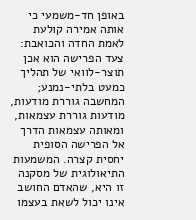באופן חד-משמעי כי אותה אמירה קולעת לאמת החדה והכואבת: צעד הפרישה הוא אכן תוצר-לוואי של תהליך כמעט בלתי-נמנע; המחשבה גוררת מודעות, מודעות גוררת עצמאות, ומאותה עצמאות הדרך אל הפרישה הסופית יחסית קצרה. המשמעות התיאולוגית של מסקנה זו היא, שהאדם החושב אינו יכול לשאת בעצמו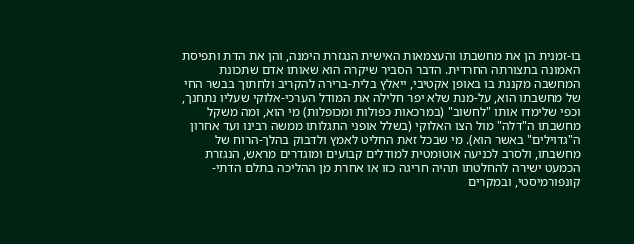בו-זמנית הן את מחשבתו והעצמאות האישית הנגזרת הימנה, והן את הדת ותפיסת האמונה בתצורתה החרדית. הדבר הסביר שיקרה הוא שאותו אדם שתכונת המחשבה מקננת בו באופן אקטיבי, ייאלץ בלית-ברירה להקריב ולחתוך בבשר החי של מחשבתו הוא, על-מנת שלא יפר חלילה את המודל הערכי-אלוקי שעליו נתחנך, וכפי שלימדו אותו "לחשוב" (במרכאות כפולות ומכופלות) מי הוא, ומה משקל מחשבתו ה"דלה" מול הצו האלוקי (בשלל אופני התגלותו ממשה רבינו ועד אחרון ה"גדוילים" באשר הוא). מי שבכל זאת החליט לאמץ ולדבוק בהלך-הרוח של מחשבתו, ולסרב לכניעה אוטומטית למודלים קבועים ומוגדרים מראש, הנגזרת הכמעט ישירה להחלטתו תהיה חריגה כזו או אחרת מן ההליכה בתלם הדתי-קונפורמיסטי, ובמקרים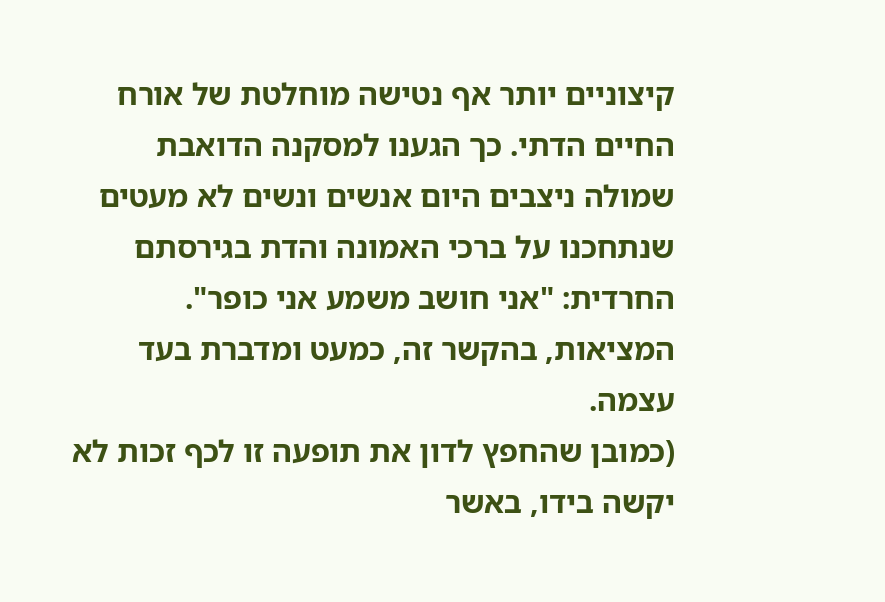קיצוניים יותר אף נטישה מוחלטת של אורח החיים הדתי. כך הגענו למסקנה הדואבת שמולה ניצבים היום אנשים ונשים לא מעטים שנתחכנו על ברכי האמונה והדת בגירסתם החרדית: "אני חושב משמע אני כופר". המציאות, בהקשר זה, כמעט ומדברת בעד עצמה.
(כמובן שהחפץ לדון את תופעה זו לכף זכות לא יקשה בידו, באשר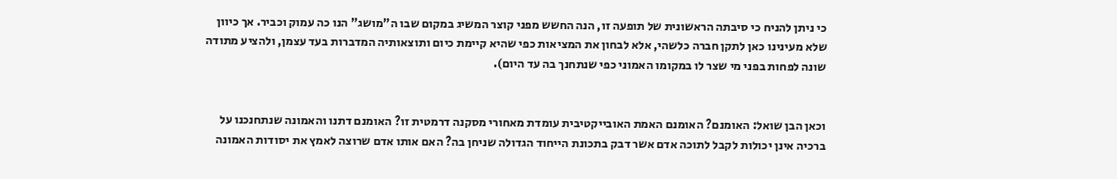כי ניתן להניח כי סיבתה הראשונית של תופעה זו, הנה החשש מפני קוצר המשיג במקום שבו ה"מושג" הנו כה עמוק וכביר. אך כיוון שלא מעינינו כאן לתקן חברה כלשהי, אלא לבחון את המציאות כפי שהיא קיימת כיום ותוצאותיה המדברות בעד עצמן, ולהציע מתודה שונה לפחות בפני מי שצר לו במקומו האמוני כפי שנתחנך בה עד היום).


וכאן הבן שואל: האומנם? האומנם האמת האובייקטיבית עומדת מאחורי מסקנה דרמטית זו? האומנם דתנו והאמונה שנתחנכנו על ברכיה אינן יכולות לקבל לתוכה אדם אשר דבק בתכונת הייחוד הגדולה שניחן בה? האם אותו אדם שרוצה לאמץ את יסודות האמונה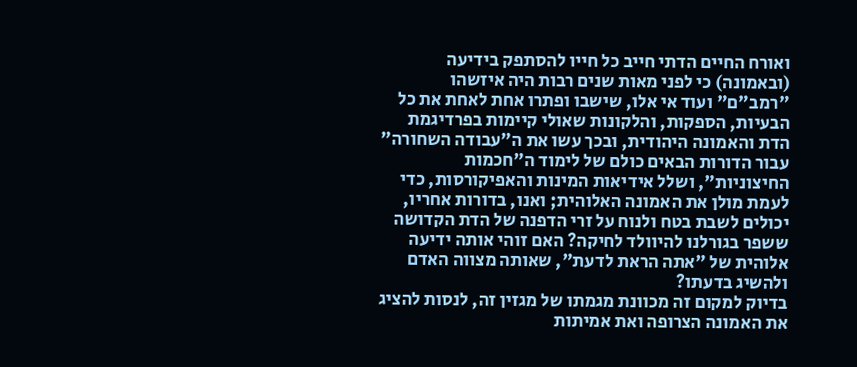ואורח החיים הדתי חייב כל חייו להסתפק בידיעה (ובאמונה) כי לפני מאות שנים רבות היה איזשהו "רמב"ם" ועוד אי אלו, שישבו ופתרו אחת לאחת את כל הבעיות, הספקות, והלקונות שאולי קיימות בפרדיגמת הדת והאמונה היהודית, ובכך עשו את ה"עבודה השחורה" עבור הדורות הבאים כולם של לימוד ה"חכמות החיצוניות", ושלל אידיאות המינות והאפיקורסות, כדי לעמת מולן את האמונה האלוהית; ואנו, בדורות אחריו, יכולים לשבת בטח ולנוח על זרי הדפנה של הדת הקדושה ששפר בגורלנו להיוולד לחיקה? האם זוהי אותה ידיעה אלוהית של "אתה הראת לדעת", שאותה מצווה האדם ולהשיג בדעתו?
בדיוק למקום זה מכוונת מגמתו של מגזין זה, לנסות להציג את האמונה הצרופה ואת אמיתות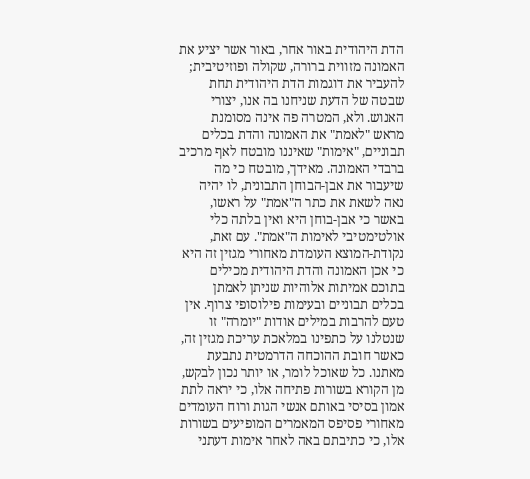הדת היהודית באור אחר, באור אשר יציע את האמונה מזווית ברורה, שקולה ופוזיטיבית; להעביר את דוגמות הדת היהודית תחת שבטה של הדעת שניחנו בה אנו, יצורי האנוש. ולא, המטרה פה אינה מסומנת מראש "לאמת" את האמונה והדת בכלים תבוניים, "אימות" שאיננו מובטח לאף מרכיב ברבדי האמונה. מאידך, מובטח כי מה שיעבור את אבן-הבוחן התבונית, לו יהיה נאה לשאת את כתר ה"אמת" על ראשו, באשר כי אבן-בוחן היא ואין בלתה כלי אולטימטיבי לאימות ה"אמת". עם זאת, נקודת-המוצא העומדת מאחורי מגזין זה היא כי אכן האמונה והדת היהודית מכילים בתוכם אמיתות אלוהיות שניתן לאמתן בכלים תבוניים ובעימות פילוסופי צרוף. אין טעם להרבות במילים אודות "יומרה" זו שנטלנו על כתפינו במלאכת עריכת מגזין זה, כאשר חובת ההוכחה הדרמטית נתבעת מאתנו. כל שאוכל לומר, או יותר נכון לבקש, מן הקורא בשורות פתיחה אלו, כי יראה לתת אמון בסיסי באותם אנשי הגות ורוח העומדים מאחורי פסיפס המאמרים המופיעים בשורות אלו, כי כתיבתם באה לאחר אימות דעתני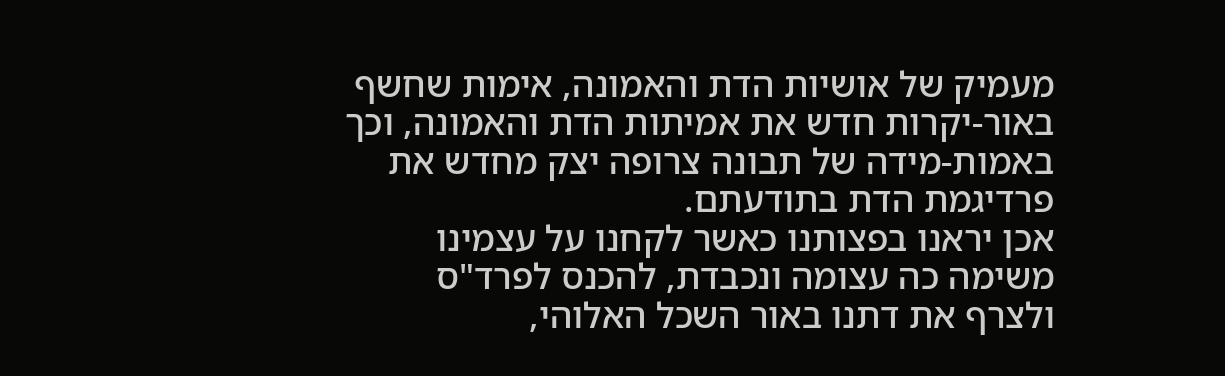מעמיק של אושיות הדת והאמונה, אימות שחשף באור-יקרות חדש את אמיתות הדת והאמונה, וכך באמות-מידה של תבונה צרופה יצק מחדש את פרדיגמת הדת בתודעתם.
אכן יראנו בפצותנו כאשר לקחנו על עצמינו משימה כה עצומה ונכבדת, להכנס לפרד"ס ולצרף את דתנו באור השכל האלוהי,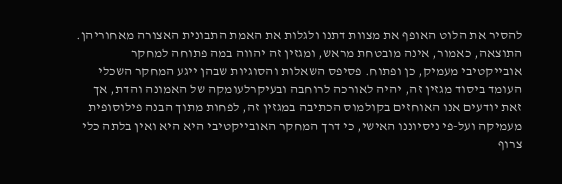להסיר את הלוט האופף את מצוות דתנו ולגלות את האמת התבונית האצורה מאחוריהן. התוצאה, כאמור, אינה מובטחת מראש, ומגזין זה יהווה במה פתוחה למחקר אובייקטיבי מעמיק, כן ופתוח. פסיפס השאלות והסוגיות שבהן ייגע המחקר השכלי העומד ביסוד מגזין זה, יהיה לאורכה לרוחבה ובעיקרלעומקה של האמונה והדת, אך זאת יודעים אנו האוחזים בקולמוס הכתיבה במגזין זה, לפחות מתוך הבנה פילוסופית מעמיקה ועל-פי ניסיוננו האישי, כי דרך המחקר האובייקטיבי היא היא ואין בלתה כלי צרוף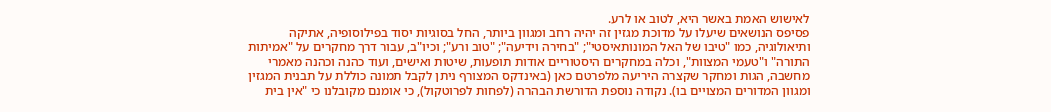לאישוש האמת באשר היא, לטוב או לרע.
פסיפס הנושאים שיעלו על מדוכת מגזין זה יהיה רחב ומגוון ביותר, החל בסוגיות יסוד בפילוסופיה, אתיקה ותיאולוגיה, כמו "טיבו של האל המונותאיסטי"; "בחירה וידיעה"; "טוב ורע"; וכיו"ב, עבור דרך מחקרים על "אמיתות התורה" ו"טעמי המצוות", וכלה במחקרים היסטוריים אודות תופעות, שיטות ואישים, ועוד כהנה וכהנה מאמרי מחשבה, הגות ומחקר שקצרה היריעה מלפרטם כאן (באינדקס המצורף ניתן לקבל תמונה כוללת על תבנית המגזין ומגוון המדורים המצויים בו). נקודה נוספת הדורשת הבהרה (לפחות לפרוטקול), כי אומנם מקובלנו כי "אין בית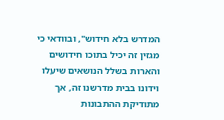המדרש בלא חידוש", ובוודאי כי מגזין זה יכיל בתוכו חידושים והארות בשלל הנושאים שיעלו וידונו בבית מדרשנו זה, אך מתודיקת ההתבונות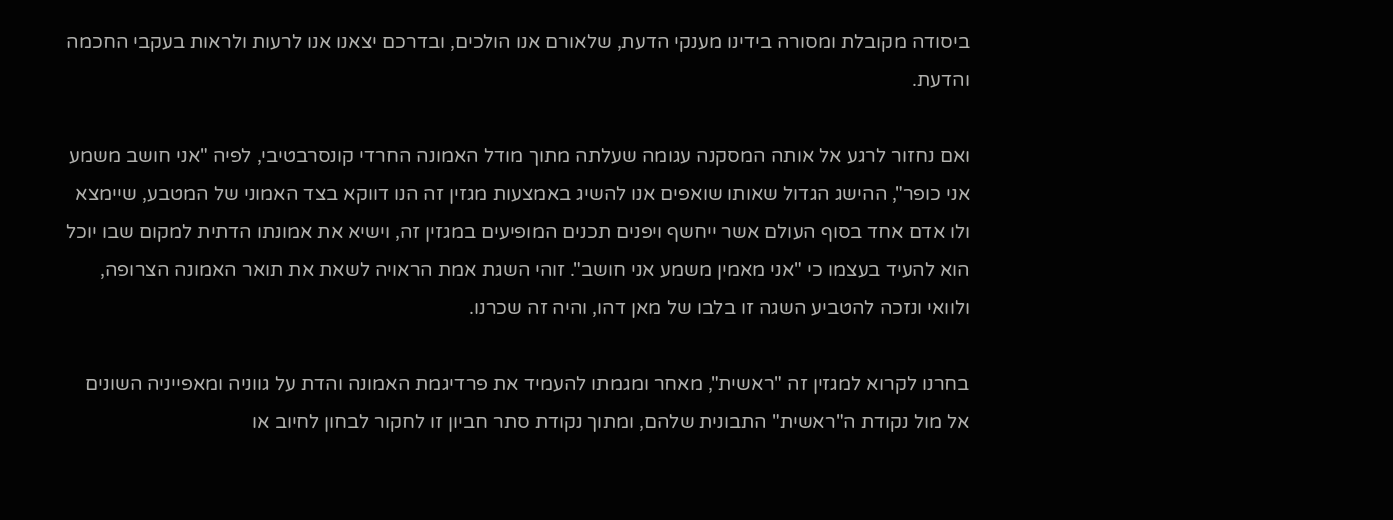ביסודה מקובלת ומסורה בידינו מענקי הדעת, שלאורם אנו הולכים, ובדרכם יצאנו אנו לרעות ולראות בעקבי החכמה והדעת.

ואם נחזור לרגע אל אותה המסקנה עגומה שעלתה מתוך מודל האמונה החרדי קונסרבטיבי, לפיה "אני חושב משמע אני כופר", ההישג הגדול שאותו שואפים אנו להשיג באמצעות מגזין זה הנו דווקא בצד האמוני של המטבע, שיימצא ולו אדם אחד בסוף העולם אשר ייחשף ויפנים תכנים המופיעים במגזין זה, וישיא את אמונתו הדתית למקום שבו יוכל הוא להעיד בעצמו כי "אני מאמין משמע אני חושב". זוהי השגת אמת הראויה לשאת את תואר האמונה הצרופה, ולוואי ונזכה להטביע השגה זו בלבו של מאן דהו, והיה זה שכרנו.

בחרנו לקרוא למגזין זה "ראשית", מאחר ומגמתו להעמיד את פרדיגמת האמונה והדת על גווניה ומאפייניה השונים אל מול נקודת ה"ראשית" התבונית שלהם, ומתוך נקודת סתר חביון זו לחקור לבחון לחיוב או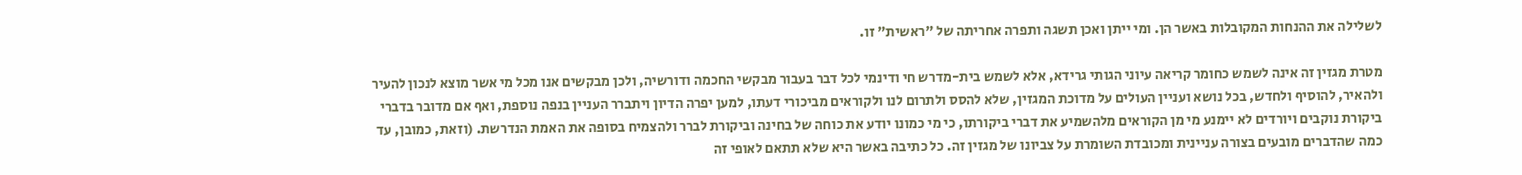לשלילה את ההנחות המקובלות באשר הן. ומי ייתן ואכן תשגה ותפרה אחריתה של "ראשית" זו.

מטרת מגזין זה אינה לשמש כחומר קריאה עיוני הגותי גרידא, אלא לשמש בית-מדרש חי ודינמי לכל דבר בעבור מבקשי החכמה ודורשיה, ולכן מבקשים אנו מכל מי אשר מוצא לנכון להעיר ולהאיר, להוסיף ולחדש, בכל נושא ועניין העולים על מדוכת המגזין, שלא להסס ולתרום לנו ולקוראים מביכורי דעתו, למען יפרה הדיון ויתברר העניין בנפה נוספת, ואף אם מדובר בדברי ביקורת נוקבים ויורדים לא יימנע מי מן הקוראים מלהשמיע את דברי ביקורתו, כי מי כמונו יודע את כוחה של בחינה וביקורת לברר ולהצמיח בסופה את האמת הנדרשת. (וזאת, כמובן, עד כמה שהדברים מובעים בצורה עניינית ומכובדת השומרת על צביונו של מגזין זה. כל כתיבה באשר היא שלא תתאם לאופי זה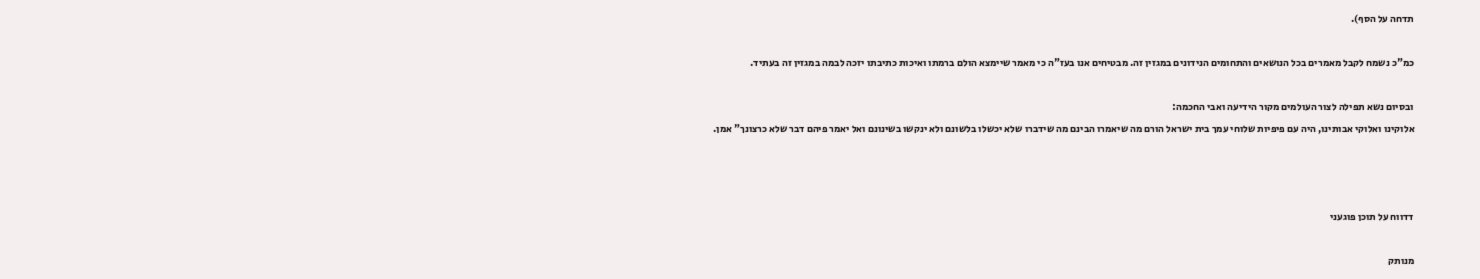תדחה על הסף).

כמ"כ נשמח לקבל מאמרים בכל הנושאים והתחומים הנידונים במגזין זה. מבטיחים אנו בעז"ה כי מאמר שיימצא הולם ברמתו ואיכות כתיבתו יזכה לבמה במגזין זה בעתיד.

ובסיום נשא תפילה לצור העולמים מקור הידיעה ואבי החכמה:
אלוקינו ואלוקי אבותינו, היה עם פיפיות שלוחי עמך בית ישראל הורם מה שיאמרו הבינם מה שידברו שלא יכשלו בלשונם ולא ינקשו בשינונם ואל יאמר פיהם דבר שלא כרצונך" אמן.



דדווח על תוכן פוגעני

מנותק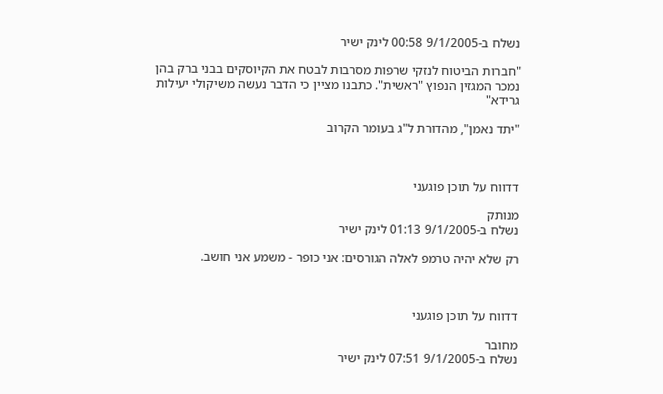נשלח ב-9/1/2005 00:58 לינק ישיר

"חברות הביטוח לנזקי שרפות מסרבות לבטח את הקיוסקים בבני ברק בהן נמכר המגזין הנפוץ "ראשית". כתבנו מציין כי הדבר נעשה משיקולי יעילות גרידא"

"יתד נאמן", מהדורת ל"ג בעומר הקרוב



דדווח על תוכן פוגעני

מנותק
נשלח ב-9/1/2005 01:13 לינק ישיר

רק שלא יהיה טרמפ לאלה הגורסים: אני כופר - משמע אני חושב.



דדווח על תוכן פוגעני

מחובר
נשלח ב-9/1/2005 07:51 לינק ישיר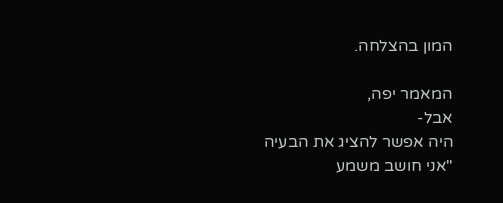המון בהצלחה.

המאמר יפה,
אבל-
היה אפשר להציג את הבעיה "אני חושב משמע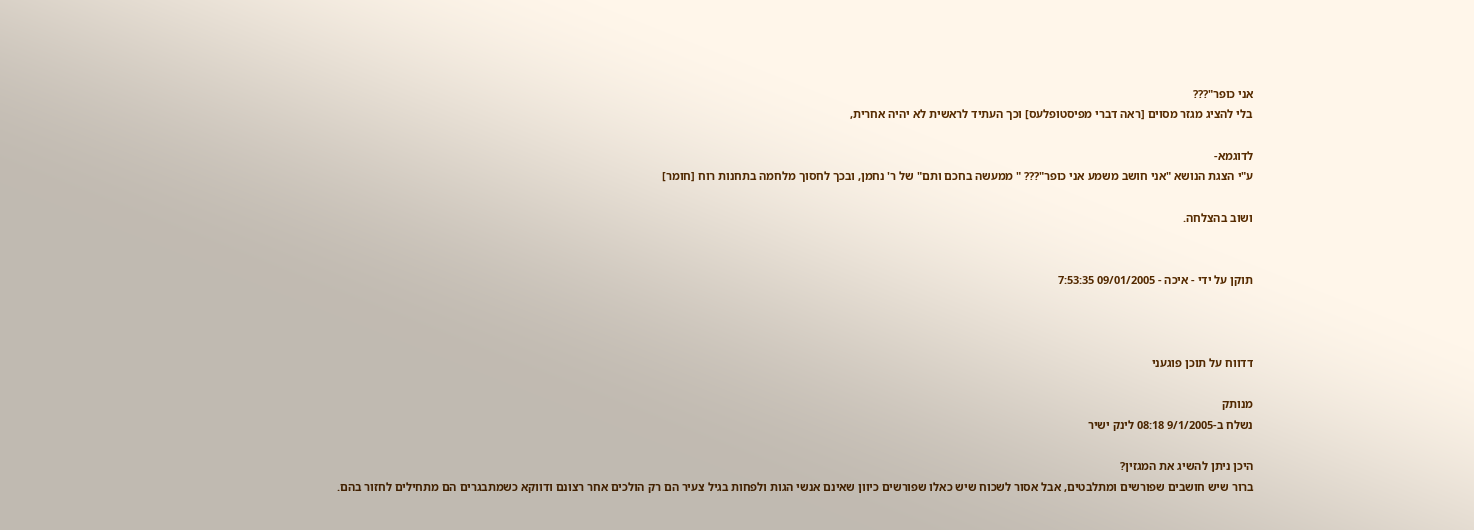אני כופר"???
בלי להציג מגזר מסוים [ראה דברי מפיסטופלעס] וכך העתיד לראשית לא יהיה אחרית,

לדוגמא-
ע"י הצגת הנושא "אני חושב משמע אני כופר"??? " ממעשה בחכם ותם" של ר' נחמן, ובכך לחסוך מלחמה בתחנות רוח [חומר]

ושוב בהצלחה.


תוקן על ידי - איכה - 09/01/2005 7:53:35



דדווח על תוכן פוגעני

מנותק
נשלח ב-9/1/2005 08:18 לינק ישיר

היכן ניתן להשיג את המגזין?
ברור שיש חושבים שפורשים ומתלבטים, אבל אסור לשכוח שיש כאלו שפורשים כיוון שאינם אנשי הגות ולפחות בגיל צעיר הם רק הולכים אחר רצונם ודווקא כשמתבגרים הם מתחילים לחזור בהם.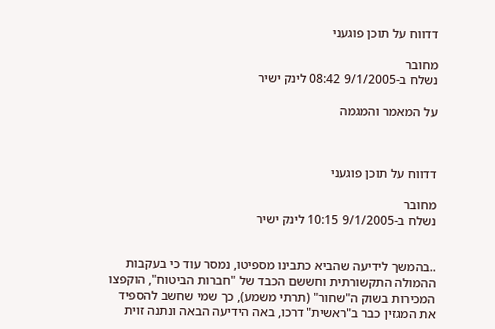דדווח על תוכן פוגעני

מחובר
נשלח ב-9/1/2005 08:42 לינק ישיר

על המאמר והמגמה



דדווח על תוכן פוגעני

מחובר
נשלח ב-9/1/2005 10:15 לינק ישיר


..בהמשך לידיעה שהביא כתבינו מספיטו, נמסר עוד כי בעקבות ההמולה התקשורתית וחששם הכבד של "חברות הביטוח", הוקפצו המכירות בשוק ה"שחור" (תרתי משמע), כך שמי שחשב להספיד את המגזין כבר ב"ראשית" דרכו, באה הידיעה הבאה ונתנה זוית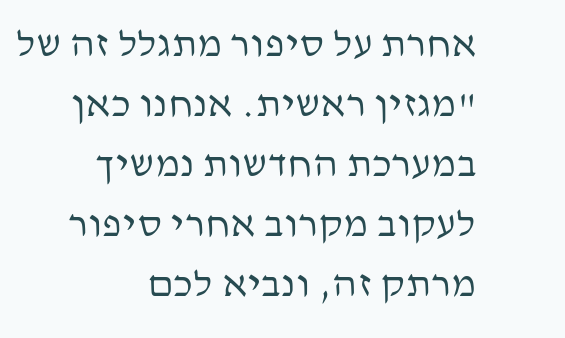אחרת על סיפור מתגלל זה של "מגזין ראשית. אנחנו כאן במערכת החדשות נמשיך לעקוב מקרוב אחרי סיפור מרתק זה, ונביא לכם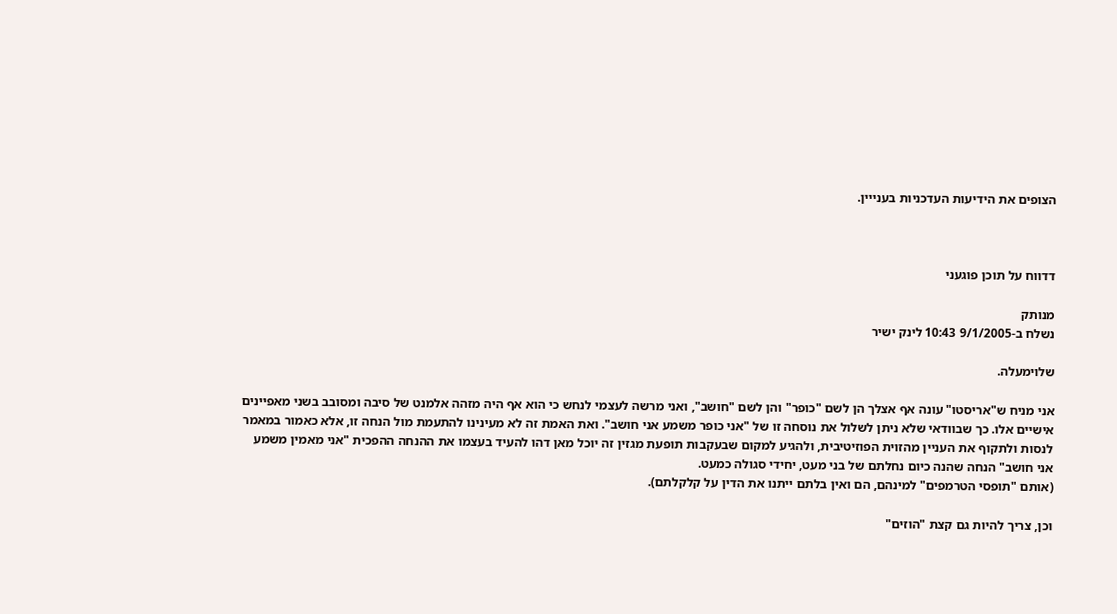הצופים את הידיעות העדכניות בענייין.



דדווח על תוכן פוגעני

מנותק
נשלח ב-9/1/2005 10:43 לינק ישיר

שלוימעלה.

אני מניח ש"אריסטו" עונה אף אצלך הן לשם "כופר" והן לשם "חושב", ואני מרשה לעצמי לנחש כי הוא אף היה מזהה אלמנט של סיבה ומסובב בשני מאפיינים אישיים אלו. כך שבוודאי שלא ניתן לשלול את נוסחה זו של "אני כופר משמע אני חושב". ואת האמת זה לא מעינינו להתעמת מול הנחה זו, אלא כאמור במאמר לנסות ולתקוף את העניין מהזוית הפוזיטיבית, ולהגיע למקום שבעקבות תופעת מגזין זה יוכל מאן דהו להעיד בעצמו את ההנחה ההפכית "אני מאמין משמע אני חושב" הנחה שהנה כיום נחלתם של בני מעט, יחידי סגולה כמעט.
(אותם "תופסי הטרמפים" למינהם, הם ואין בלתם ייתנו את הדין על קלקלתם).

וכן, צריך להיות גם קצת "הוזים"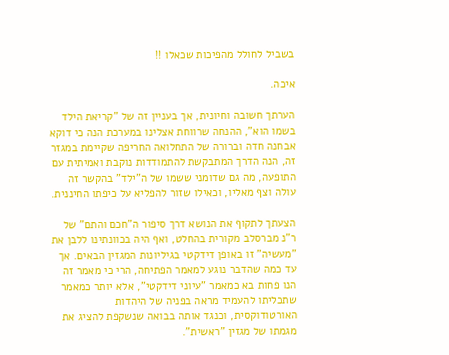בשביל לחולל מהפיכות שכאלו !!

איכה.

הערתך חשובה וחיונית, אך בעניין זה של "קריאת הילד בשמו הוא", ההנחה שרווחת אצלינו במערכת הנה כי דוקא אבחנה חדה וברורה של התחלואה החריפה שקיימת במגזר זה, הנה הדרך המתבקשת להתמודדות נוקבת ואמיתית עם התופעה, מה גם שדומני ששמו של ה"ילד" בהקשר זה עולה וצף מאליו, וכאילו שזור להפליא על כיפתו החיננית.

הצעתך לתקוף את הנושא דרך סיפור ה"חכם והתם" של ר"נ מברסלב מקורית בהחלט, ואף היה בכוונתינו ללבן את "מעשיה" זו באופן דידקטי בגיליונות המגזין הבאים. אך עד כמה שהדבר נוגע למאמר הפתיחה, הרי כי מאמר זה הנו פחות בא כמאמר "עיוני דידקטי", אלא יותר כמאמר שתכליתו להעמיד מראה בפניה של היהדות האורטודוקסית, וכנגד אותה בבואה שנשקפת להציג את מגמתו של מגזין "ראשית".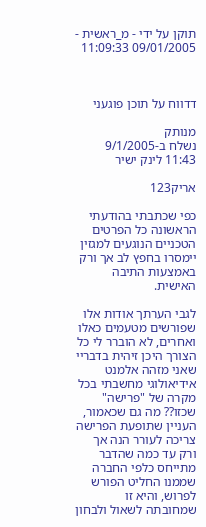תוקן על ידי - מ_ראשית - 09/01/2005 11:09:33



דדווח על תוכן פוגעני

מנותק
נשלח ב-9/1/2005 11:43 לינק ישיר

אריק123

כפי שכתבתי בהודעתי הראשונה כל הפרטים הטכניים הנוגעים למגזין יימסרו בחפץ לב אך ורק באמצעות התיבה האישית.

לגבי הערתך אודות אלו שפורשים מטעמים כאלו ואחרים, לא הוברר לי כל הצורך היכן זיהית בדבריי שאני מזהה אלמנט אידיאולוגי מחשבתי בכל מקרה של "פרישה" שכזו?? מה גם שכאמור, העניין שתופעת הפרישה צריכה לעורר הנה אך ורק עד כמה שהדבר מתייחס כלפי החברה שממנו החליט הפורש לפרוש, והיא זו שמחובתה לשאול ולבחון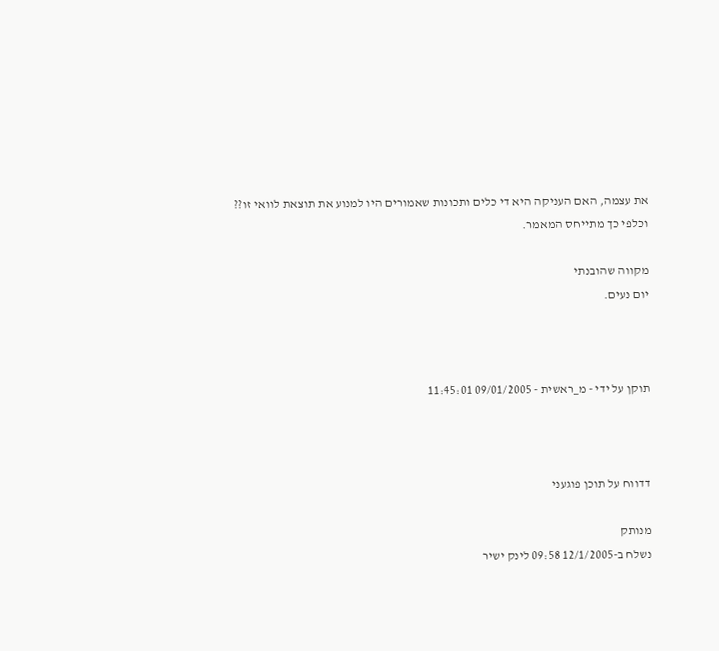את עצמה, האם העניקה היא די כלים ותכונות שאמורים היו למנוע את תוצאת לוואי זו?? וכלפי כך מתייחס המאמר.

מקווה שהובנתי
יום נעים.



תוקן על ידי - מ_ראשית - 09/01/2005 11:45:01



דדווח על תוכן פוגעני

מנותק
נשלח ב-12/1/2005 09:58 לינק ישיר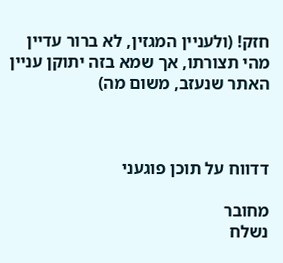חזק! (ולעניין המגזין, לא ברור עדיין מהי תצורתו, אך שמא בזה יתוקן עניין האתר שנעזב, משום מה)



דדווח על תוכן פוגעני

מחובר
נשלח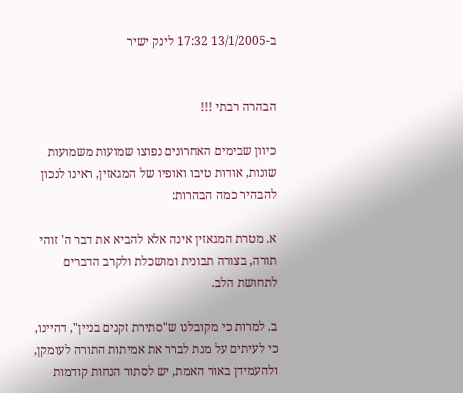ב-13/1/2005 17:32 לינק ישיר


הבהרה רבתי !!!

כיוון שבימים האחרונים נפוצו שמועות משמועות שונות, אודות טיבו ואופיו של המגאזין, ראינו לנכון להבהיר כמה הבהרות:

א. מטרת המגאזין אינה אלא להביא את דבר ה' זוהי תורה, בצורה תבונית ומושכלת ולקרב הדברים לתחושת הלב.

ב. למרות כי מקובלנו ש"סתירת זקנים בניין", דהיינו, כי לעיתים על מנת לברר את אמיתות התורה לעומקן, ולהעמידן באור האמת, יש לסתור הנחות קודמות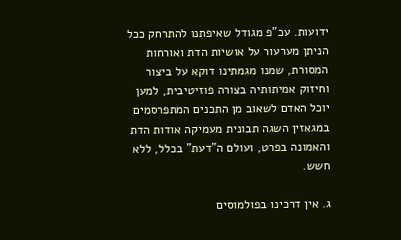ידועות. עכ"פ מגודל שאיפתנו להתרחק ככל הניתן מערעור על אושיות הדת ואורחות המסורת, שמנו מגמתינו דוקא על ביצור וחיזוק אמיתותיה בצורה פוזיטיבית, למען יוכל האדם לשאוב מן התכנים המתפרסמים במגאזין השגה תבונית מעמיקה אודות הדת והאמונה בפרט, ועולם ה"דעת" בכלל, ללא חשש.

ג. אין דרכינו בפולמוסים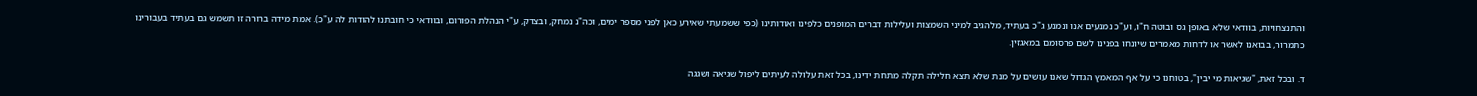והתנצחויות, בוודאי שלא באופן גס ובוטה ח"ו, וע"כ נמנעים אנו ונמנע ג"כ בעתיד, מלהגיב למיני השמצות ועלילות דברים המופנים כלפינו ואודותינו (כפי ששמעתי שאירע כאן לפני מספר ימים, וכה"נ נמחק, ובצדק, ע"י הנהלת הפורום, ובוודאי כי חובתנו להודות לה ע"כ). אמת מידה ברורה זו תשמש גם בעתיד בעבורינו כתמרור, בבואנו לאשר או לדחות מאמרים שיונחו בפנינו לשם פרסומם במאגזין.

ד. ובכל זאת, "שגיאות מי יבין", בטוחנו כי על אף המאמץ הגדול שאנו עושים על מנת שלא תצא חלילה תקלה מתחת ידינו, בכל זאת עלולה לעיתים ליפול שגיאה ושגגה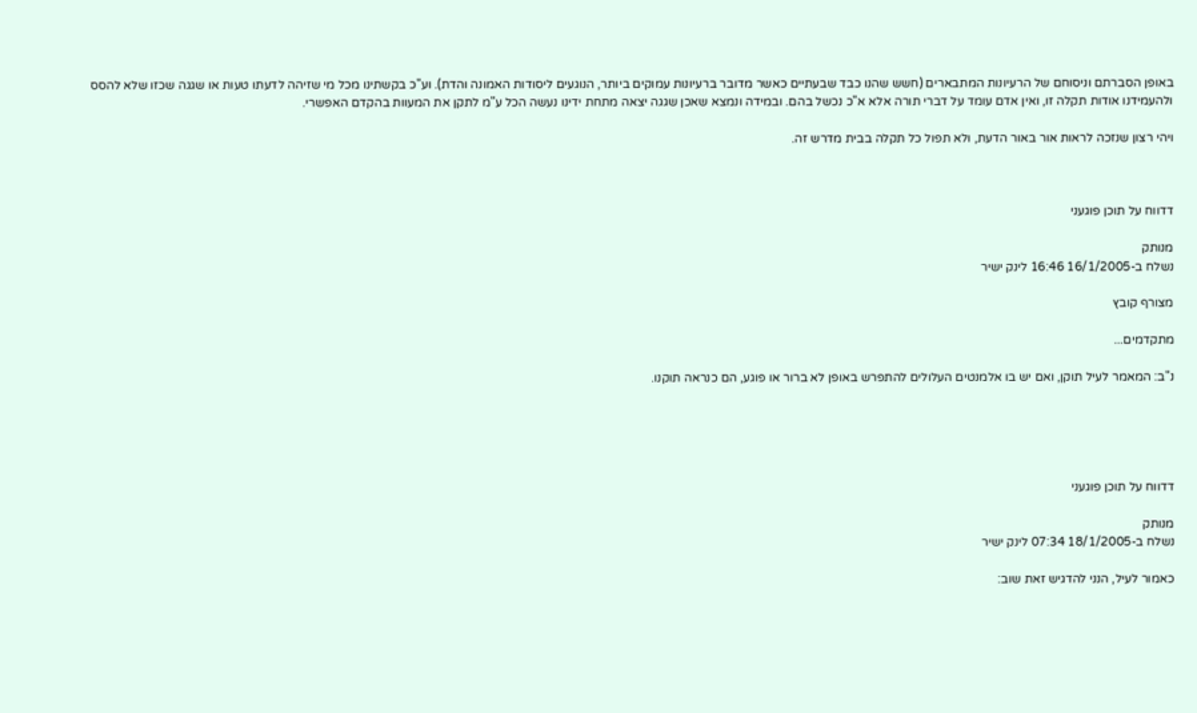באופן הסברתם וניסוחם של הרעיונות המתבארים (חשש שהנו כבד שבעתיים כאשר מדובר ברעיונות עמוקים ביותר, הנוגעים ליסודות האמונה והדת). וע"כ בקשתינו מכל מי שזיהה לדעתו טעות או שגגה שכזו שלא להסס ולהעמידנו אודות תקלה זו, ואין אדם עומד על דברי תורה אלא א"כ נכשל בהם. ובמידה ונמצא שאכן שגגה יצאה מתחת ידינו נעשה הכל ע"מ לתקן את המעוות בהקדם האפשרי.

ויהי רצון שנזכה לראות אור באור הדעת, ולא תפול כל תקלה בבית מדרש זה.



דדווח על תוכן פוגעני

מנותק
נשלח ב-16/1/2005 16:46 לינק ישיר

מצורף קובץ

מתקדמים...

נ"ב: המאמר לעיל תוקן, ואם יש בו אלמנטים העלולים להתפרש באופן לא ברור או פוגע, הם כנראה תוקנו.





דדווח על תוכן פוגעני

מנותק
נשלח ב-18/1/2005 07:34 לינק ישיר

כאמור לעיל, הנני להדגיש זאת שוב: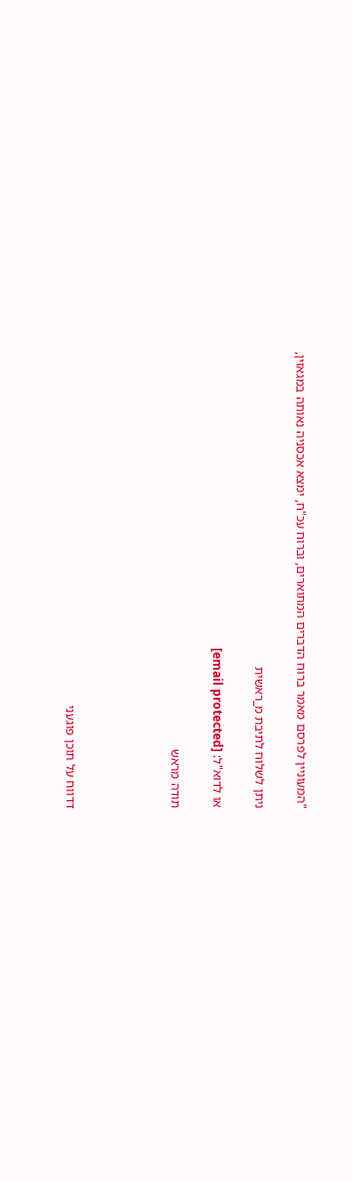"המעוניין לפרסם מאמר ברוח הדברים המתוארים, וברוח עכ"ח, ימצא אכסניה נאותה במגאזין,

ניתן לשלוח לתיבת מ_ראשית

או לדוא"ל: [email protected]

תודה מראש




דדווח על תוכן פוגעני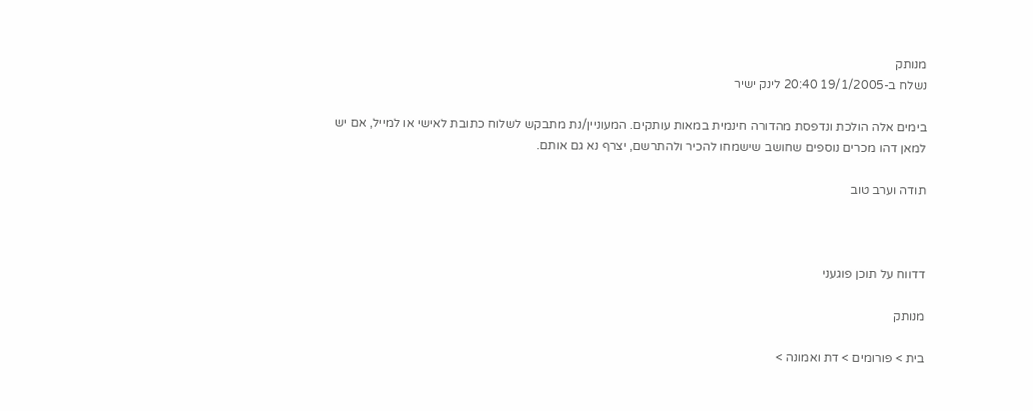מנותק
נשלח ב-19/1/2005 20:40 לינק ישיר

בימים אלה הולכת ונדפסת מהדורה חינמית במאות עותקים. המעוניין/נת מתבקש לשלוח כתובת לאישי או למייל, אם יש למאן דהו מכרים נוספים שחושב שישמחו להכיר ולהתרשם, יצרף נא גם אותם.

תודה וערב טוב



דדווח על תוכן פוגעני

מנותק

בית > פורומים > דת ואמונה >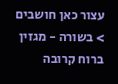עצור כאן חושבים > בשורה - מגזין ברוח קרובה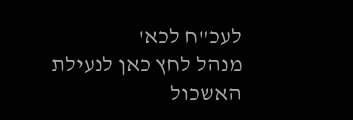לעכ"ח לכא'
מנהל לחץ כאן לנעילת האשכול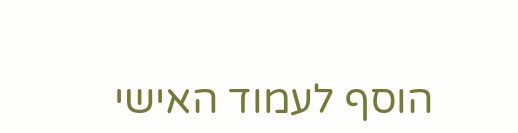הוסף לעמוד האישי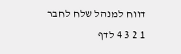דווח למנהל שלח לחבר
1 2 3 4 לדף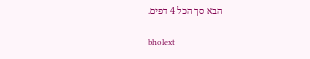הבא סך הכל 4 דפים.

bholext